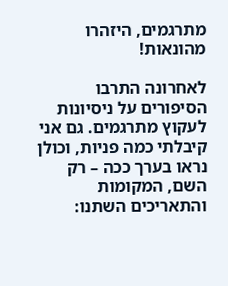מתרגמים, היזהרו מהונאות!

לאחרונה התרבו הסיפורים על ניסיונות לעקוץ מתרגמים. גם אני קיבלתי כמה פניות, וכולן נראו בערך ככה – רק השם, המקומות והתאריכים השתנו: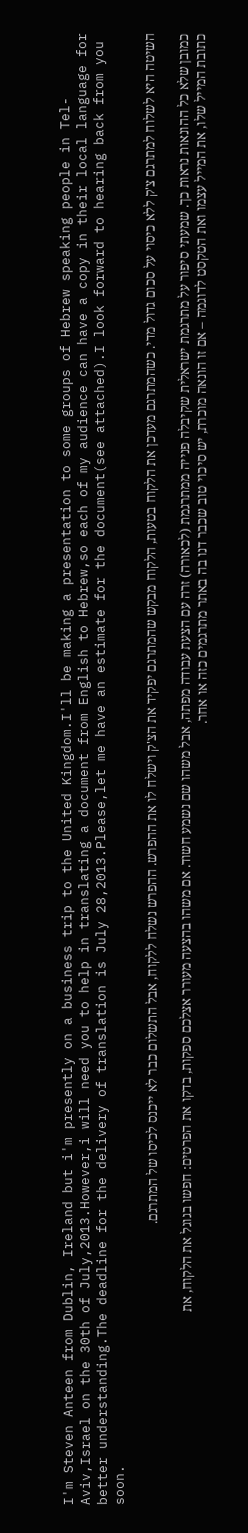I'm Steven Anteen from Dublin, Ireland but i'm presently on a business trip to the United Kingdom.I'll be making a presentation to some groups of Hebrew speaking people in Tel-Aviv,Israel on the 30th of July,2013.However,i will need you to help in translating a document from English to Hebrew,so each of my audience can have a copy in their local language for better understanding.The deadline for the delivery of translation is July 28,2013.Please,let me have an estimate for the document(see attached).I look forward to hearing back from you soon.

השיטה היא לשלוח למתרגם צ'ק ללא כיסוי על סכום גדול מדי. כשהמתרגם מעדכן את הלקוח בטעות, הלקוח מבקש שהמתרגם יפקיד את הצ'ק וישלח לו את ההפרש. ההפרש נשלח ללקוח, אבל התשלום כבר לא ייכנס לכיסו של המתרגם.

כמובן שלא כל ההונאות נראות כך. שמעתי סיפור על מתרגמת ישראלית שקיבלה פנייה ממתרגמת (לכאורה) זרה עם הצעת עבודה מפתה, אבל משהו שם נשמע חשוד. אם משהו בהצעה מעורר אצלכם ספקות, בדקו את הפרטים: חפשו בגוגל את הלקוח, את כתובת המייל שלו, את המייל עצמו ואת הטקסט לדוגמה – אם זו הונאה מוכרת, יש סיכוי טוב שכבר דנו בה באתר מתרגמים כזה או אחר.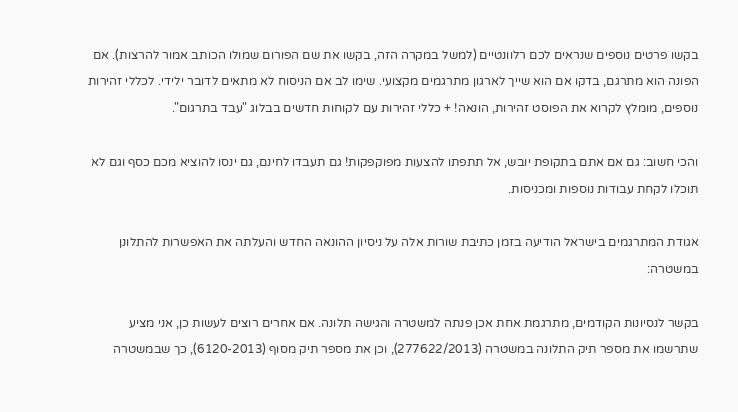בקשו פרטים נוספים שנראים לכם רלוונטיים (למשל במקרה הזה, בקשו את שם הפורום שמולו הכותב אמור להרצות). אם הפונה הוא מתרגם, בדקו אם הוא שייך לארגון מתרגמים מקצועי. שימו לב אם הניסוח לא מתאים לדובר ילידי. לכללי זהירות נוספים, מומלץ לקרוא את הפוסט זהירות, הונאה! + כללי זהירות עם לקוחות חדשים בבלוג "עבד בתרגום".

והכי חשוב: גם אם אתם בתקופת יובש, אל תתפתו להצעות מפוקפקות! גם תעבדו לחינם, גם ינסו להוציא מכם כסף וגם לא תוכלו לקחת עבודות נוספות ומכניסות.

אגודת המתרגמים בישראל הודיעה בזמן כתיבת שורות אלה על ניסיון ההונאה החדש והעלתה את האפשרות להתלונן במשטרה:

בקשר לנסיונות הקודמים, מתרגמת אחת אכן פנתה למשטרה והגישה תלונה. אם אחרים רוצים לעשות כן, אני מציע שתרשמו את מספר תיק התלונה במשטרה (277622/2013), וכן את מספר תיק מסוף (6120-2013), כך שבמשטרה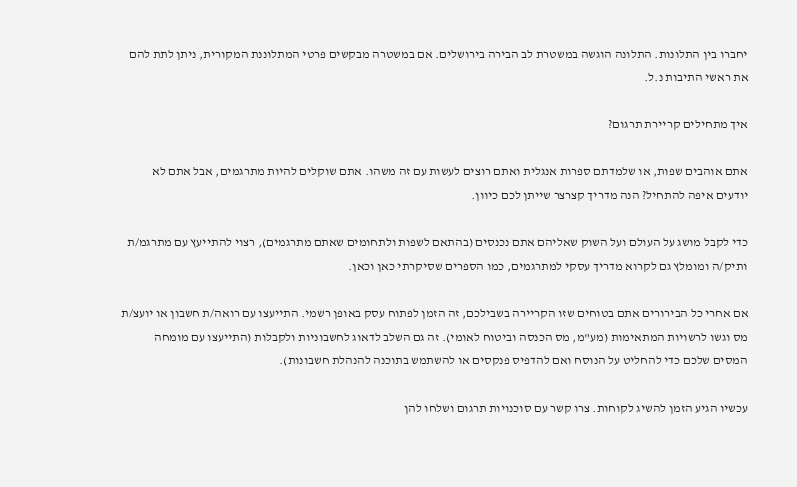יחברו בין התלונות. התלונה הוגשה במשטרת לב הבירה בירושלים. אם במשטרה מבקשים פרטי המתלוננת המקורית, ניתן לתת להם את ראשי התיבות נ.ל.

איך מתחילים קריירת תרגום?

אתם אוהבים שפות, או שלמדתם ספרות אנגלית ואתם רוצים לעשות עם זה משהו. אתם שוקלים להיות מתרגמים, אבל אתם לא יודעים איפה להתחיל? הנה מדריך קצרצר שייתן לכם כיוון.

כדי לקבל מושג על העולם ועל השוק שאליהם אתם נכנסים (בהתאם לשפות ולתחומים שאתם מתרגמים), רצוי להתייעץ עם מתרגמ/ת ותיק/ה ומומלץ גם לקרוא מדריך עסקי למתרגמים, כמו הספרים שסיקרתי כאן וכאן.

אם אחרי כל הבירורים אתם בטוחים שזו הקריירה בשבילכם, זה הזמן לפתוח עסק באופן רשמי. התייעצו עם רואה/ת חשבון או יועצ/ת מס וגשו לרשויות המתאימות (מע"מ, מס הכנסה וביטוח לאומי). זה גם השלב לדאוג לחשבוניות ולקבלות (התייעצו עם מומחה המסים שלכם כדי להחליט על הנוסח ואם להדפיס פנקסים או להשתמש בתוכנה להנהלת חשבונות).

עכשיו הגיע הזמן להשיג לקוחות. צרו קשר עם סוכנויות תרגום ושלחו להן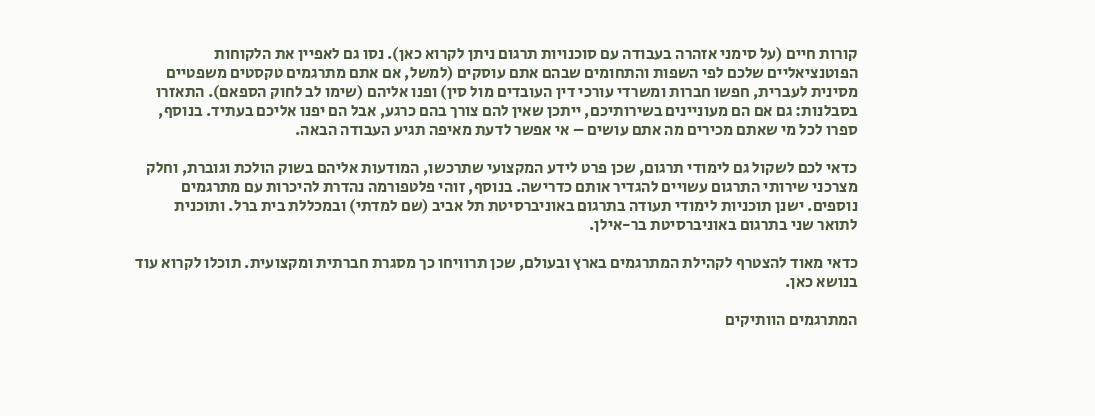קורות חיים (על סימני אזהרה בעבודה עם סוכנויות תרגום ניתן לקרוא כאן). נסו גם לאפיין את הלקוחות הפוטנציאליים שלכם לפי השפות והתחומים שבהם אתם עוסקים (למשל, אם אתם מתרגמים טקסטים משפטיים מסינית לעברית, חפשו חברות ומשרדי עורכי דין העובדים מול סין) ופנו אליהם (שימו לב לחוק הספאם). התאזרו בסבלנות: גם אם הם מעוניינים בשירותיכם, ייתכן שאין להם צורך בהם כרגע, אבל הם יפנו אליכם בעתיד. בנוסף, ספרו לכל מי שאתם מכירים מה אתם עושים – אי אפשר לדעת מאיפה תגיע העבודה הבאה.

כדאי לכם לשקול גם לימודי תרגום, שכן פרט לידע המקצועי שתרכשו, המודעות אליהם בשוק הולכת וגוברת, וחלק מצרכני שירותי התרגום עשויים להגדיר אותם כדרישה. בנוסף, זוהי פלטפורמה נהדרת להיכרות עם מתרגמים נוספים. ישנן תוכניות לימודי תעודה בתרגום באוניברסיטת תל אביב (שם למדתי) ובמכללת בית ברל. ותוכנית לתואר שני בתרגום באוניברסיטת בר-אילן.

כדאי מאוד להצטרף לקהילת המתרגמים בארץ ובעולם, שכן תרוויחו כך מסגרת חברתית ומקצועית. תוכלו לקרוא עוד בנושא כאן.

המתרגמים הוותיקים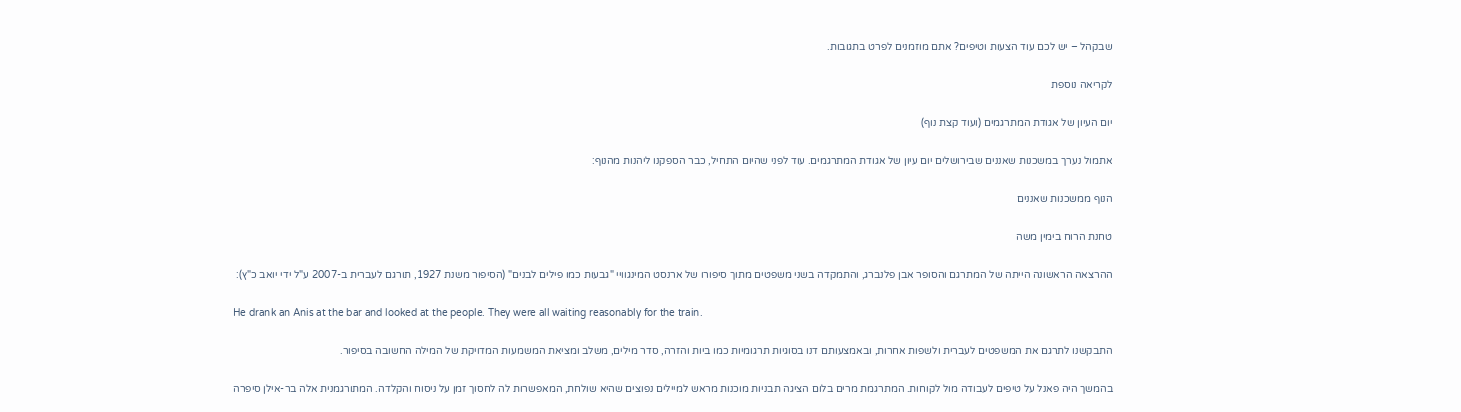שבקהל – יש לכם עוד הצעות וטיפים? אתם מוזמנים לפרט בתגובות.

לקריאה נוספת

יום העיון של אגודת המתרגמים (ועוד קצת נוף)

אתמול נערך במשכנות שאננים שבירושלים יום עיון של אגודת המתרגמים. עוד לפני שהיום התחיל, כבר הספקנו ליהנות מהנוף:

הנוף ממשכנות שאננים

טחנת הרוח בימין משה

ההרצאה הראשונה הייתה של המתרגם והסופר אבן פלנברג, והתמקדה בשני משפטים מתוך סיפורו של ארנסט המינגוויי "גבעות כמו פילים לבנים" (הסיפור משנת 1927, תורגם לעברית ב-2007 ע"ל ידי יואב כ"ץ):

He drank an Anis at the bar and looked at the people. They were all waiting reasonably for the train.

התבקשנו לתרגם את המשפטים לעברית ולשפות אחרות, ובאמצעותם דנו בסוגיות תרגומיות כמו ביות והזרה, סדר מילים, משלב ומציאת המשמעות המדויקת של המילה החשובה בסיפור.

בהמשך היה פאנל על טיפים לעבודה מול לקוחות. המתרגמת מרים בלום הציגה תבניות מוכנות מראש למיילים נפוצים שהיא שולחת, המאפשרות לה לחסוך זמן על ניסוח והקלדה. המתורגמנית אלה בר-אילן סיפרה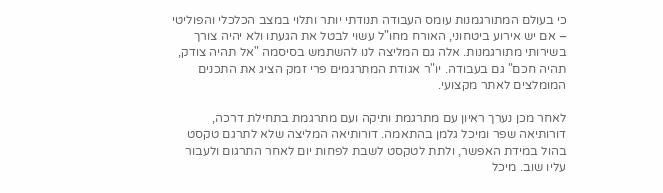כי בעולם המתורגמנות עומס העבודה תנודתי יותר ותלוי במצב הכלכלי והפוליטי – אם יש אירוע ביטחוני, האורח מחו"ל עשוי לבטל את הגעתו ולא יהיה צורך בשירותי מתורגמנות. אלה גם המליצה לנו להשתמש בסיסמה "אל תהיה צודק, תהיה חכם" גם בעבודה. יו"ר אגודת המתרגמים פרי זמק הציג את התכנים המומלצים לאתר מקצועי.

לאחר מכן נערך ראיון עם מתרגמת ותיקה ועם מתרגמת בתחילת דרכה, דורותיאה שפר ומיכל גלמן בהתאמה. דורותיאה המליצה שלא לתרגם טקסט בהול במידת האפשר, ולתת לטקסט לשבת לפחות יום לאחר התרגום ולעבור עליו שוב. מיכל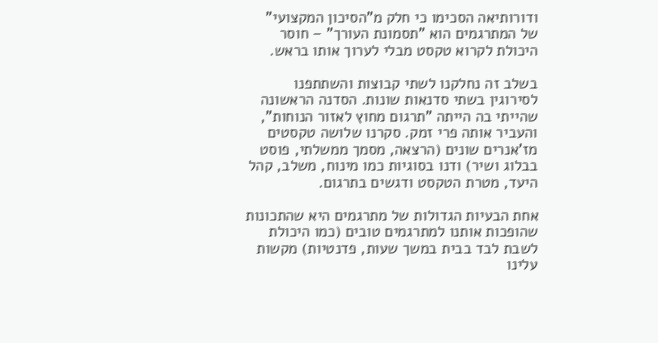ודורותיאה הסכימו כי חלק מ"הסיכון המקצועי" של המתרגמים הוא "תסמונת העורך" – חוסר היכולת לקרוא טקסט מבלי לערוך אותו בראש.

בשלב זה נחלקנו לשתי קבוצות והשתתפנו לסירוגין בשתי סדנאות שונות. הסדנה הראשונה שהייתי בה הייתה "תרגום מחוץ לאזור הנוחות", והעביר אותה פרי זמק. סקרנו שלושה טקסטים מז'אנרים שונים (הרצאה, מסמך ממשלתי, פוסט בבלוג ושיר) ודנו בסוגיות כמו מינוח, משלב, קהל היעד, מטרת הטקסט ודגשים בתרגום.

אחת הבעיות הגדולות של מתרגמים היא שהתכונות שהופכות אותנו למתרגמים טובים (כמו היכולת לשבת לבד בבית במשך שעות, פדנטיות) מקשות עלינו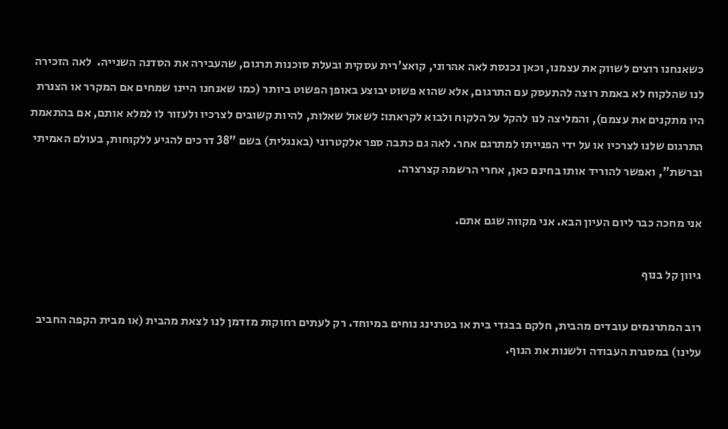כשאנחנו רוצים לשווק את עצמנו, וכאן נכנסת לאה אהרוני, קואצ'רית עסקית ובעלת סוכנות תרגום, שהעבירה את הסדנה השנייה.  לאה הזכירה לנו שהלקוח לא באמת רוצה להתעסק עם התרגום, אלא שהוא פשוט יבוצע באופן הפשוט ביותר (כמו שאנחנו היינו שמחים אם המקרר או הצנרת היו מתקנים את עצמם), והמליצה לנו להקל על הלקוח ולבוא לקראתו: לשאול שאלות, להיות קשובים לצרכיו ולעזור לו למלא אותם, אם בהתאמת התרגום שלנו לצרכיו או על ידי הפנייתו למתרגם אחר. לאה גם כתבה ספר אלקטרוני (באנגלית) בשם "38 דרכים להגיע ללקוחות, בעולם האמיתי וברשת", ואפשר להוריד אותו בחינם כאן, אחרי הרשמה קצרצרה.

אני מחכה כבר ליום העיון הבא. אני מקווה שגם אתם.

גיוון קל בנוף

רוב המתרגמים עובדים מהבית, חלקם בבגדי בית או בטרנינג נוחים במיוחד. רק לעתים רחוקות מזדמן לנו לצאת מהבית (או מבית הקפה החביב עלינו) במסגרת העבודה ולשנות את הנוף.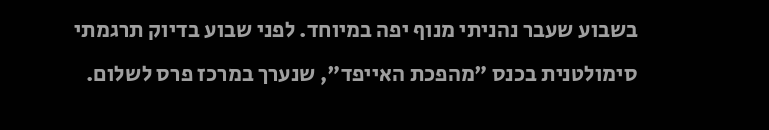בשבוע שעבר נהניתי מנוף יפה במיוחד. לפני שבוע בדיוק תרגמתי סימולטנית בכנס "מהפכת האייפד", שנערך במרכז פרס לשלום.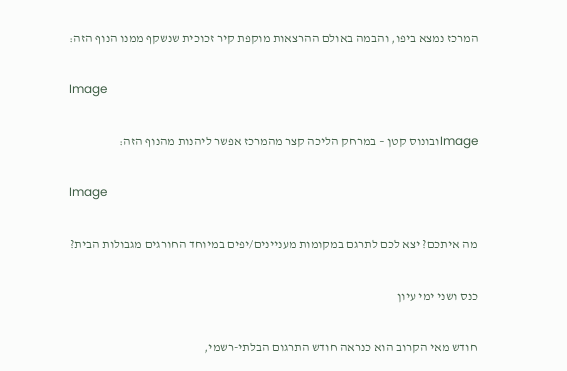המרכז נמצא ביפו, והבמה באולם ההרצאות מוקפת קיר זכוכית שנשקף ממנו הנוף הזה:

Image

Imageובונוס קטן – במרחק הליכה קצר מהמרכז אפשר ליהנות מהנוף הזה:

Image

מה איתכם? יצא לכם לתרגם במקומות מעניינים/יפים במיוחד החורגים מגבולות הבית?

כנס ושני ימי עיון

חודש מאי הקרוב הוא כנראה חודש התרגום הבלתי-רשמי,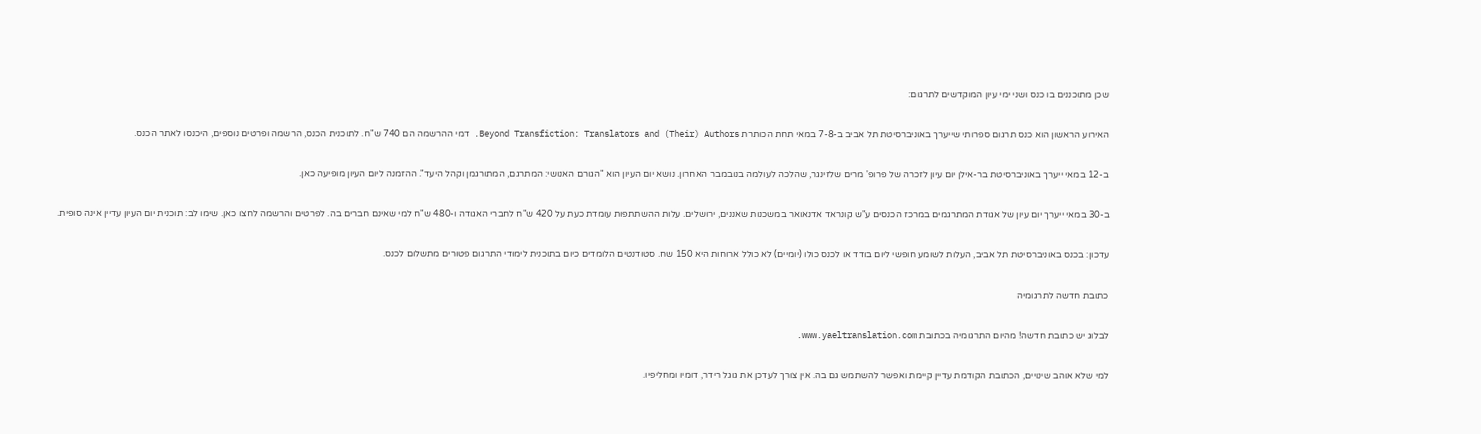שכן מתוכננים בו כנס ושני ימי עיון המוקדשים לתרגום:

האירוע הראשון הוא כנס תרגום ספרותי שייערך באוניברסיטת תל אביב ב-7-8 במאי תחת הכותרת Beyond Transfiction: Translators and (Their) Authors. דמי ההרשמה הם 740 ש"ח. לתוכנית הכנס, הרשמה ופרטים נוספים, היכנסו לאתר הכנס.

ב-12 במאי ייערך באוניברסיטת בר-אילן יום עיון לזכרה של פרופ' מרים שלזינגר, שהלכה לעולמה בנובמבר האחרון. נושא יום העיון הוא "הגורם האנושי: המתרגם, המתורגמן וקהל היעד". ההזמנה ליום העיון מופיעה כאן.

ב-30 במאי ייערך יום עיון של אגודת המתרגמים במרכז הכנסים ע"ש קונראד אדנאואר במשכנות שאננים, ירושלים. עלות ההשתתפות עומדת כעת על 420 ש"ח לחברי האגודה ו-480 ש"ח למי שאינם חברים בה. לפרטים והרשמה לחצו כאן. שימו לב: תוכנית יום העיון עדיין אינה סופית.

עדכון: בכנס באוניברסיטת תל אביב, העלות לשומע חופשי ליום בודד או לכנס כולו (יומיים) לא כולל ארוחות היא 150 שח. סטודנטים הלומדים כיום בתוכנית לימודי התרגום פטורים מתשלום לכנס.

כתובת חדשה לתרגומיה

לבלוג יש כתובת חדשה! מהיום התרגומיה בכתובת www.yaeltranslation.com.

למי שלא אוהב שינויים, הכתובת הקודמת עדיין קיימת ואפשר להשתמש גם בה. אין צורך לעדכן את גוגל רידר, דומיו ומחליפיו.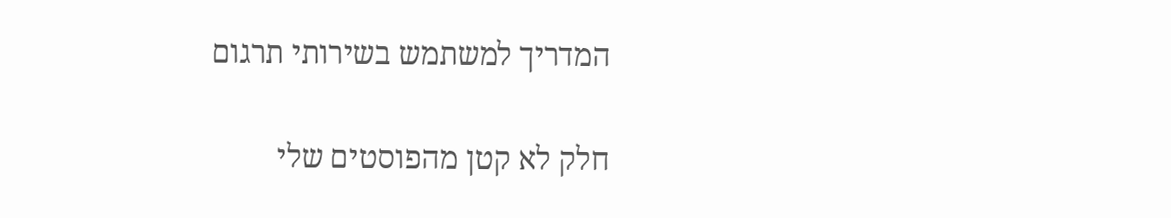המדריך למשתמש בשירותי תרגום

חלק לא קטן מהפוסטים שלי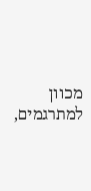מכוון למתרגמים,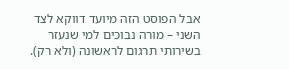אבל הפוסט הזה מיועד דווקא לצד השני – מורה נבוכים למי שנעזר בשירותי תרגום לראשונה (ולא רק).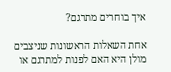איך בוחרים מתרגם?

אחת השאלות הראשונות שניצבים מולן היא האם לפנות למתרגם או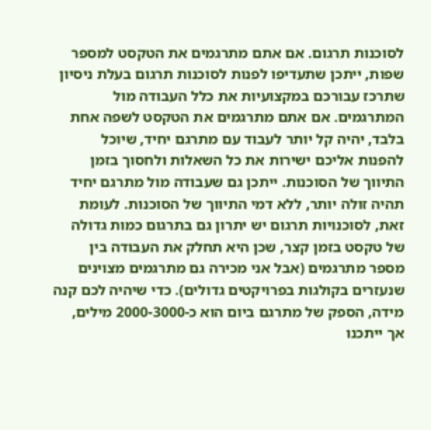לסוכנות תרגום. אם אתם מתרגמים את הטקסט למספר שפות, ייתכן שתעדיפו לפנות לסוכנות תרגום בעלת ניסיון שתרכז עבורכם במקצועיות את כלל העבודה מול המתרגמים. אם אתם מתרגמים את הטקסט לשפה אחת בלבד, יהיה קל יותר לעבוד עם מתרגם יחיד, שיוכל להפנות אליכם ישירות את כל השאלות ולחסוך בזמן התיווך של הסוכנות. ייתכן גם שעבודה מול מתרגם יחיד תהיה זולה יותר, ללא דמי התיווך של הסוכנות. לעומת זאת, לסוכנויות תרגום יש יתרון גם בתרגום כמות גדולה של טקסט בזמן קצר, שכן היא תחלק את העבודה בין מספר מתרגמים (אבל אני מכירה גם מתרגמים מצוינים שנעזרים בקולגות בפרויקטים גדולים). כדי שיהיה לכם קנה מידה, הספק של מתרגם ביום הוא כ-2000-3000 מילים, אך ייתכנו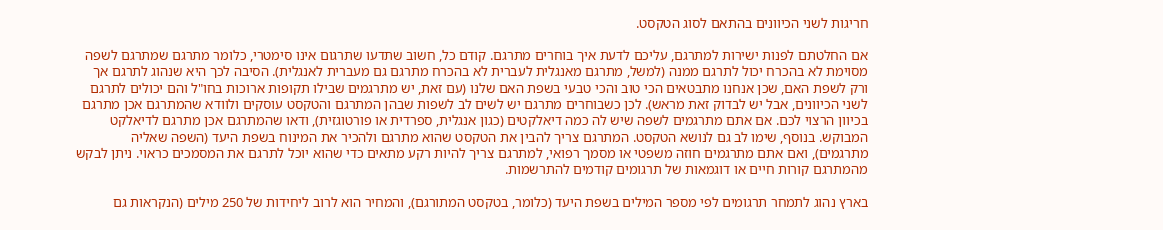חריגות לשני הכיוונים בהתאם לסוג הטקסט.

אם החלטתם לפנות ישירות למתרגם, עליכם לדעת איך בוחרים מתרגם. קודם כל, חשוב שתדעו שתרגום אינו סימטרי, כלומר מתרגם שמתרגם לשפה מסוימת לא בהכרח יכול לתרגם ממנה (למשל, מתרגם מאנגלית לעברית לא בהכרח מתרגם גם מעברית לאנגלית). הסיבה לכך היא שנהוג לתרגם אך ורק לשפת האם, שכן אנחנו מתבטאים הכי טוב והכי טבעי בשפת האם שלנו (עם זאת, יש מתרגמים שבילו תקופות ארוכות בחו"ל והם יכולים לתרגם לשני הכיוונים, אבל יש לבדוק זאת מראש). לכן כשבוחרים מתרגם יש לשים לב לשפות שבהן המתרגם והטקסט עוסקים ולוודא שהמתרגם אכן מתרגם בכיוון הרצוי לכם. אם אתם מתרגמים לשפה שיש לה כמה דיאלקטים (כגון אנגלית, ספרדית או פורטוגזית), ודאו שהמתרגם אכן מתרגם לדיאלקט המבוקש. בנוסף, שימו לב גם לנושא הטקסט. המתרגם צריך להבין את הטקסט שהוא מתרגם ולהכיר את המינוח בשפת היעד (השפה שאליה מתרגמים), ואם אתם מתרגמים חוזה משפטי או מסמך רפואי, למתרגם צריך להיות רקע מתאים כדי שהוא יוכל לתרגם את המסמכים כראוי. ניתן לבקש מהמתרגם קורות חיים או דוגמאות של תרגומים קודמים להתרשמות.

בארץ נהוג לתמחר תרגומים לפי מספר המילים בשפת היעד (כלומר, בטקסט המתורגם), והמחיר הוא לרוב ליחידות של 250 מילים (הנקראות גם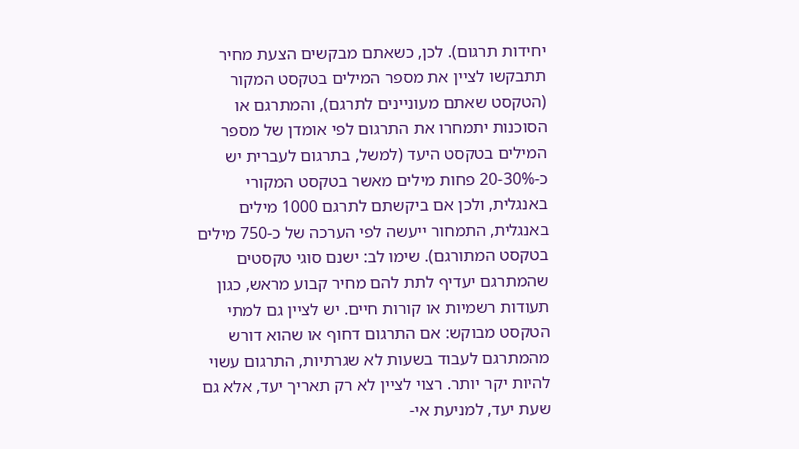יחידות תרגום). לכן, כשאתם מבקשים הצעת מחיר תתבקשו לציין את מספר המילים בטקסט המקור (הטקסט שאתם מעוניינים לתרגם), והמתרגם או הסוכנות יתמחרו את התרגום לפי אומדן של מספר המילים בטקסט היעד (למשל, בתרגום לעברית יש כ-20-30% פחות מילים מאשר בטקסט המקורי באנגלית, ולכן אם ביקשתם לתרגם 1000 מילים באנגלית, התמחור ייעשה לפי הערכה של כ-750 מילים בטקסט המתורגם). שימו לב: ישנם סוגי טקסטים שהמתרגם יעדיף לתת להם מחיר קבוע מראש, כגון תעודות רשמיות או קורות חיים. יש לציין גם למתי הטקסט מבוקש: אם התרגום דחוף או שהוא דורש מהמתרגם לעבוד בשעות לא שגרתיות, התרגום עשוי להיות יקר יותר. רצוי לציין לא רק תאריך יעד, אלא גם שעת יעד, למניעת אי-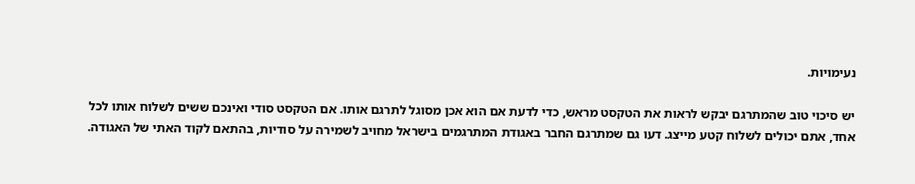נעימויות.

יש סיכוי טוב שהמתרגם יבקש לראות את הטקסט מראש, כדי לדעת אם הוא אכן מסוגל לתרגם אותו. אם הטקסט סודי ואינכם ששים לשלוח אותו לכל אחד, אתם יכולים לשלוח קטע מייצג. דעו גם שמתרגם החבר באגודת המתרגמים בישראל מחויב לשמירה על סודיות, בהתאם לקוד האתי של האגודה.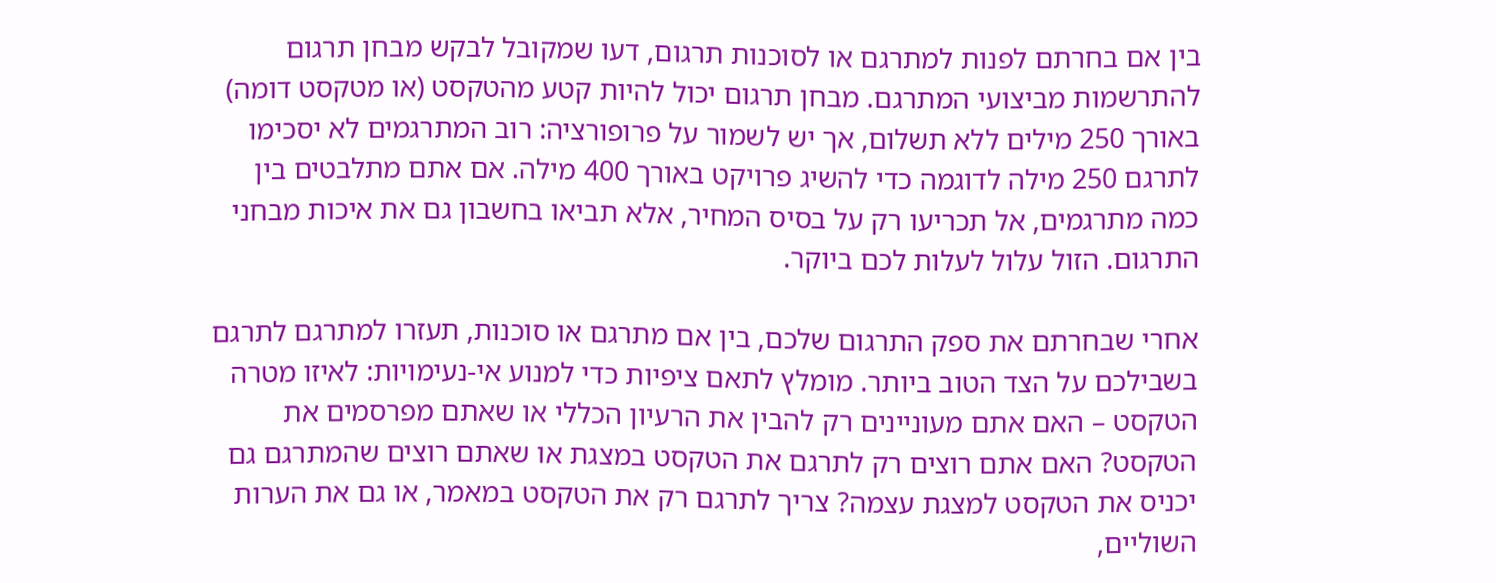בין אם בחרתם לפנות למתרגם או לסוכנות תרגום, דעו שמקובל לבקש מבחן תרגום להתרשמות מביצועי המתרגם. מבחן תרגום יכול להיות קטע מהטקסט (או מטקסט דומה) באורך 250 מילים ללא תשלום, אך יש לשמור על פרופורציה: רוב המתרגמים לא יסכימו לתרגם 250 מילה לדוגמה כדי להשיג פרויקט באורך 400 מילה. אם אתם מתלבטים בין כמה מתרגמים, אל תכריעו רק על בסיס המחיר, אלא תביאו בחשבון גם את איכות מבחני התרגום. הזול עלול לעלות לכם ביוקר.

אחרי שבחרתם את ספק התרגום שלכם, בין אם מתרגם או סוכנות, תעזרו למתרגם לתרגם בשבילכם על הצד הטוב ביותר. מומלץ לתאם ציפיות כדי למנוע אי-נעימויות: לאיזו מטרה הטקסט – האם אתם מעוניינים רק להבין את הרעיון הכללי או שאתם מפרסמים את הטקסט? האם אתם רוצים רק לתרגם את הטקסט במצגת או שאתם רוצים שהמתרגם גם יכניס את הטקסט למצגת עצמה? צריך לתרגם רק את הטקסט במאמר, או גם את הערות השוליים,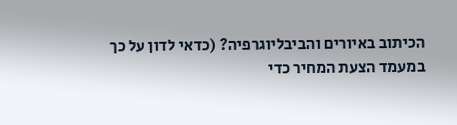הכיתוב באיורים והביבליוגרפיה? (כדאי לדון על כך במעמד הצעת המחיר כדי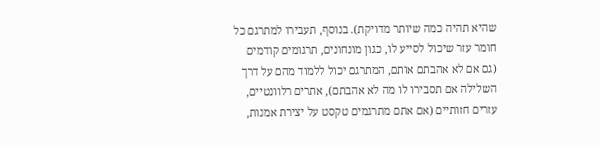שהיא תהיה כמה שיותר מדויקת). בנוסף, תעבירו למתרגם כל חומר עזר שיכול לסייע לו, כגון מונחונים, תרגומים קודמים (גם אם לא אהבתם אותם, המתרגם יכול ללמוד מהם על דרך השלילה אם תסבירו לו מה לא אהבתם), אתרים רלוונטיים, עזרים חזותיים (אם אתם מתרגמים טקסט על יצירת אמנות,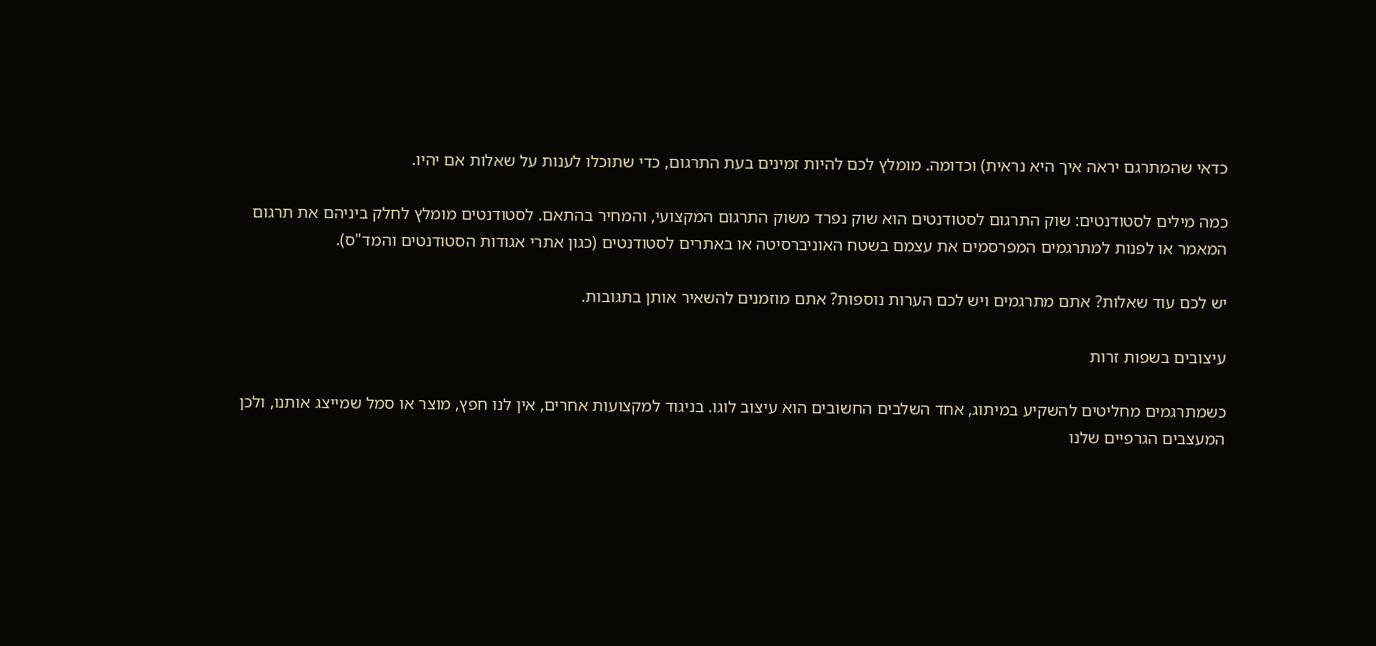כדאי שהמתרגם יראה איך היא נראית) וכדומה. מומלץ לכם להיות זמינים בעת התרגום, כדי שתוכלו לענות על שאלות אם יהיו.

כמה מילים לסטודנטים: שוק התרגום לסטודנטים הוא שוק נפרד משוק התרגום המקצועי, והמחיר בהתאם. לסטודנטים מומלץ לחלק ביניהם את תרגום המאמר או לפנות למתרגמים המפרסמים את עצמם בשטח האוניברסיטה או באתרים לסטודנטים (כגון אתרי אגודות הסטודנטים והמד"ס).

יש לכם עוד שאלות? אתם מתרגמים ויש לכם הערות נוספות? אתם מוזמנים להשאיר אותן בתגובות.

עיצובים בשפות זרות

כשמתרגמים מחליטים להשקיע במיתוג, אחד השלבים החשובים הוא עיצוב לוגו. בניגוד למקצועות אחרים, אין לנו חפץ, מוצר או סמל שמייצג אותנו, ולכן המעצבים הגרפיים שלנו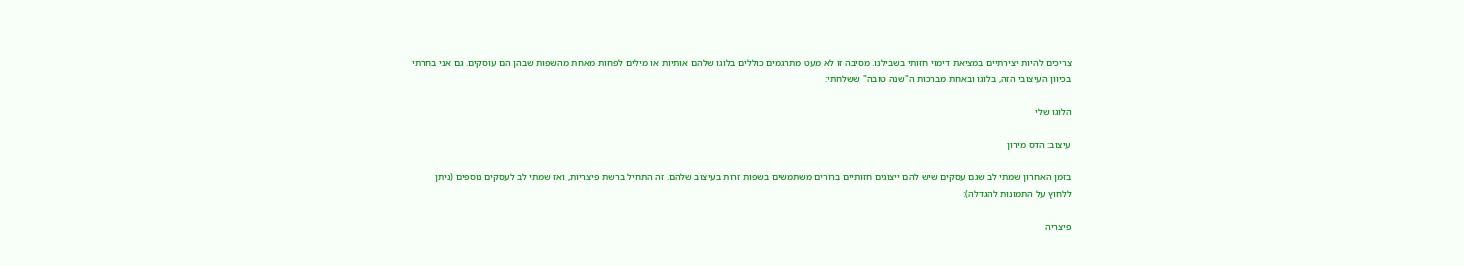צריכים להיות יצירתיים במציאת דימוי חזותי בשבילנו. מסיבה זו לא מעט מתרגמים כוללים בלוגו שלהם אותיות או מילים לפחות מאחת מהשפות שבהן הם עוסקים. גם אני בחרתי בכיוון העיצובי הזה, בלוגו ובאחת מברכות ה"שנה טובה" ששלחתי:

הלוגו שלי

עיצוב: הדס מירון

בזמן האחרון שמתי לב שגם עסקים שיש להם ייצוגים חזותיים ברורים משתמשים בשפות זרות בעיצוב שלהם. זה התחיל ברשת פיצריות, ואז שמתי לב לעסקים נוספים (ניתן ללחוץ על התמונות להגדלה):

פיצריה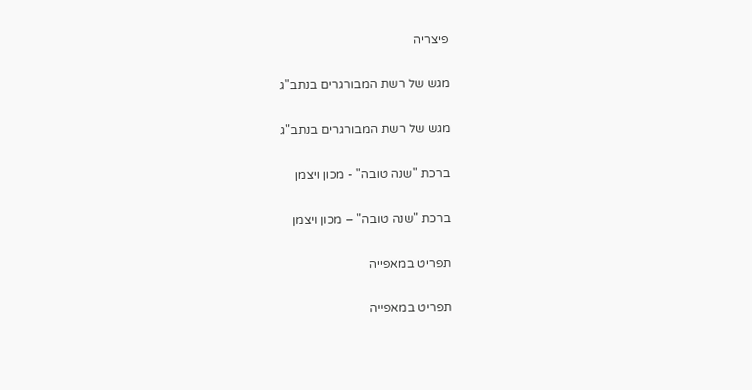פיצריה

מגש של רשת המבורגרים בנתב"ג

מגש של רשת המבורגרים בנתב"ג

ברכת "שנה טובה" - מכון ויצמן

ברכת "שנה טובה" – מכון ויצמן

תפריט במאפייה

תפריט במאפייה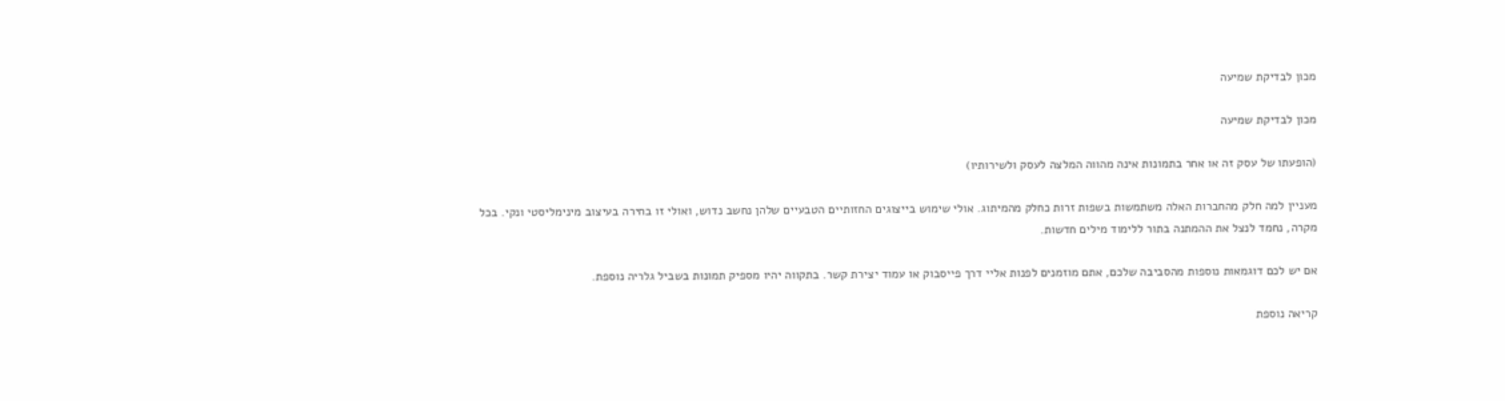מכון לבדיקת שמיעה

מכון לבדיקת שמיעה

(הופעתו של עסק זה או אחר בתמונות אינה מהווה המלצה לעסק ולשירותיו)

מעניין למה חלק מהחברות האלה משתמשות בשפות זרות כחלק מהמיתוג. אולי שימוש בייצוגים החזותיים הטבעיים שלהן נחשב נדוש, ואולי זו בחירה בעיצוב מינימליסטי ונקי. בכל מקרה, נחמד לנצל את ההמתנה בתור ללימוד מילים חדשות.

אם יש לכם דוגמאות נוספות מהסביבה שלכם, אתם מוזמנים לפנות אליי דרך פייסבוק או עמוד יצירת קשר. בתקווה יהיו מספיק תמונות בשביל גלריה נוספת.

קריאה נוספת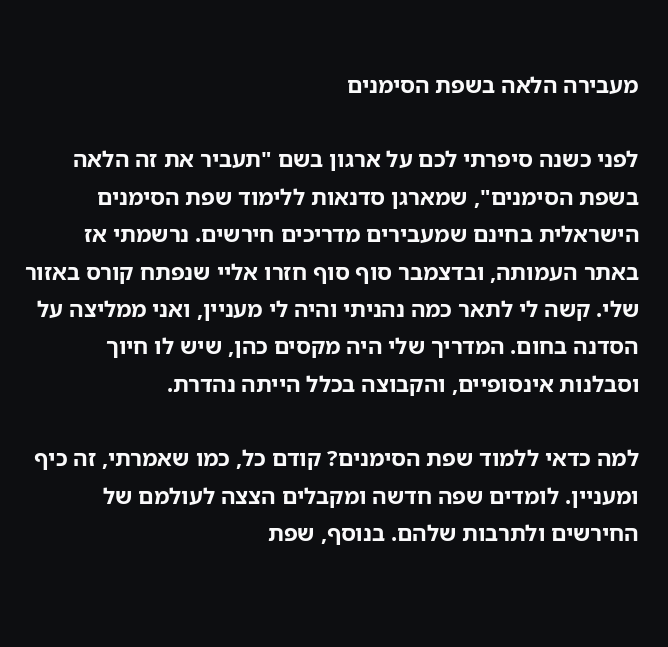מעבירה הלאה בשפת הסימנים

לפני כשנה סיפרתי לכם על ארגון בשם "תעביר את זה הלאה בשפת הסימנים", שמארגן סדנאות ללימוד שפת הסימנים הישראלית בחינם שמעבירים מדריכים חירשים. נרשמתי אז באתר העמותה, ובדצמבר סוף סוף חזרו אליי שנפתח קורס באזור שלי. קשה לי לתאר כמה נהניתי והיה לי מעניין, ואני ממליצה על הסדנה בחום. המדריך שלי היה מקסים כהן, שיש לו חיוך וסבלנות אינסופיים, והקבוצה בכלל הייתה נהדרת.

למה כדאי ללמוד שפת הסימנים? קודם כל, כמו שאמרתי, זה כיף ומעניין. לומדים שפה חדשה ומקבלים הצצה לעולמם של החירשים ולתרבות שלהם. בנוסף, שפת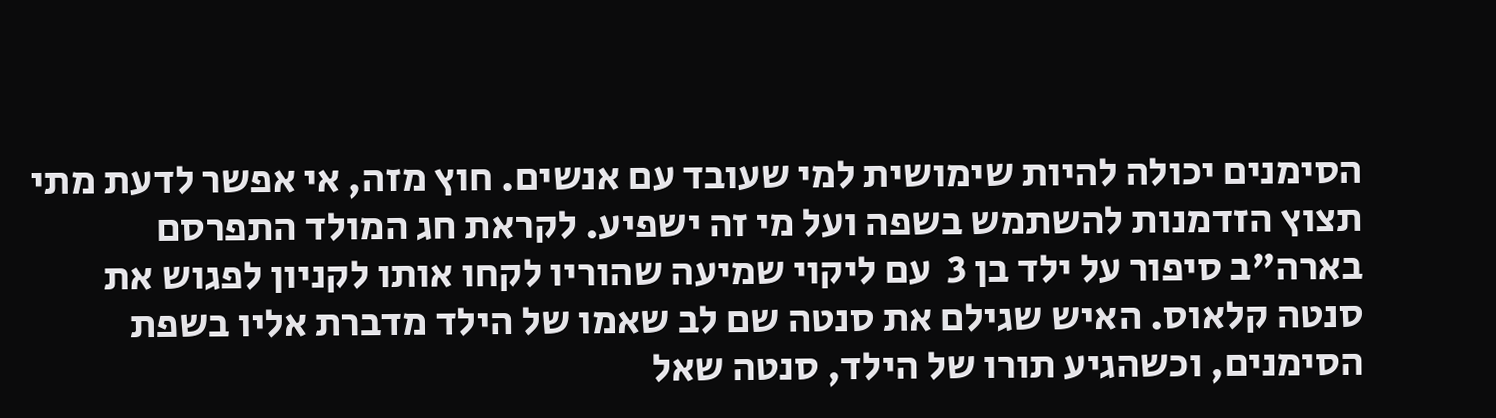הסימנים יכולה להיות שימושית למי שעובד עם אנשים. חוץ מזה, אי אפשר לדעת מתי תצוץ הזדמנות להשתמש בשפה ועל מי זה ישפיע. לקראת חג המולד התפרסם בארה"ב סיפור על ילד בן 3  עם ליקוי שמיעה שהוריו לקחו אותו לקניון לפגוש את סנטה קלאוס. האיש שגילם את סנטה שם לב שאמו של הילד מדברת אליו בשפת הסימנים, וכשהגיע תורו של הילד, סנטה שאל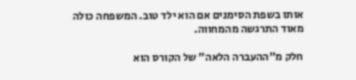אותו בשפת הסימנים אם הוא ילד טוב. המשפחה כולה מאוד התרגשה מהמחווה.

חלק מ"ההעברה הלאה" של הקורס הוא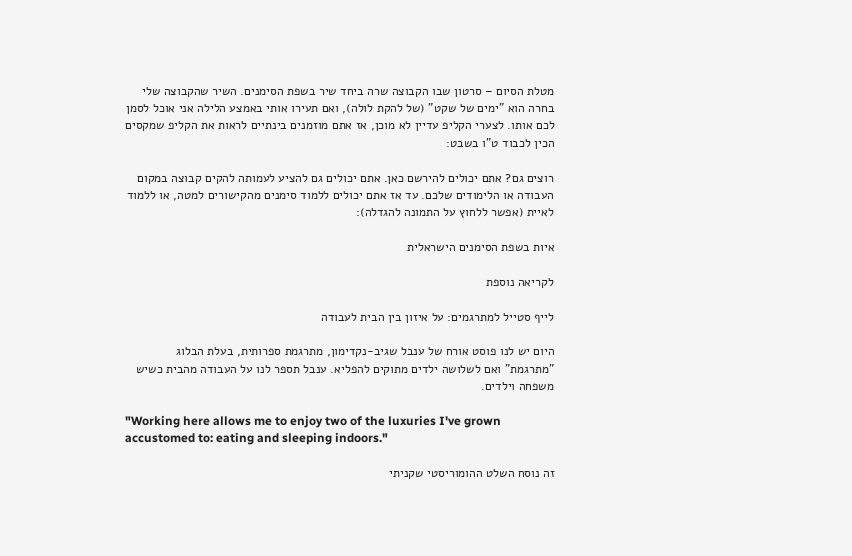מטלת הסיום – סרטון שבו הקבוצה שרה ביחד שיר בשפת הסימנים. השיר שהקבוצה שלי בחרה הוא "ימים של שקט" (של להקת לולה), ואם תעירו אותי באמצע הלילה אני אוכל לסמן לכם אותו. לצערי הקליפ עדיין לא מוכן, אז אתם מוזמנים בינתיים לראות את הקליפ שמקסים הכין לכבוד ט"ו בשבט:

רוצים גם? אתם יכולים להירשם כאן. אתם יכולים גם להציע לעמותה להקים קבוצה במקום העבודה או הלימודים שלכם. עד אז אתם יכולים ללמוד סימנים מהקישורים למטה, או ללמוד לאיית (אפשר ללחוץ על התמונה להגדלה):

איות בשפת הסימנים הישראלית

לקריאה נוספת

לייף סטייל למתרגמים: על איזון בין הבית לעבודה

היום יש לנו פוסט אורח של ענבל שגיב-נקדימון, מתרגמת ספרותית, בעלת הבלוג "מתרגמת" ואם לשלושה ילדים מתוקים להפליא. ענבל תספר לנו על העבודה מהבית כשיש משפחה וילדים.

"Working here allows me to enjoy two of the luxuries I've grown accustomed to: eating and sleeping indoors."

זה נוסח השלט ההומוריסטי שקניתי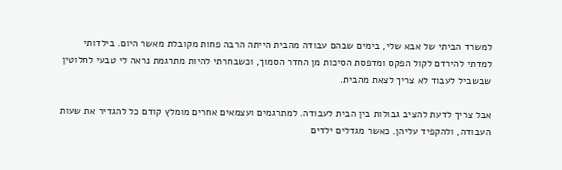למשרד הביתי של אבא שלי, בימים שבהם עבודה מהבית הייתה הרבה פחות מקובלת מאשר היום. בילדותי למדתי להירדם לקול הפקס ומדפסת הסיכות מן החדר הסמוך, וכשבחרתי להיות מתרגמת נראה לי טבעי לחלוטין שבשביל לעבוד לא צריך לצאת מהבית.

אבל צריך לדעת להציב גבולות בין הבית לעבודה. למתרגמים ועצמאים אחרים מומלץ קודם כל להגדיר את שעות העבודה, ולהקפיד עליהן. כאשר מגדלים ילדים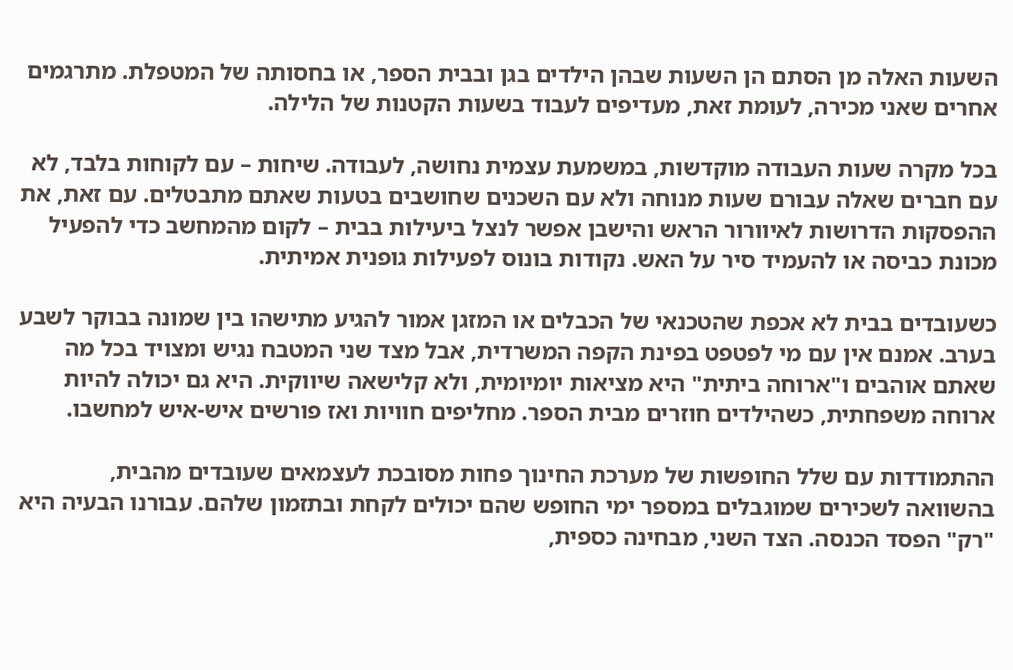השעות האלה מן הסתם הן השעות שבהן הילדים בגן ובבית הספר, או בחסותה של המטפלת. מתרגמים אחרים שאני מכירה, לעומת זאת, מעדיפים לעבוד בשעות הקטנות של הלילה.

בכל מקרה שעות העבודה מוקדשות, במשמעת עצמית נחושה, לעבודה. שיחות – עם לקוחות בלבד, לא עם חברים שאלה עבורם שעות מנוחה ולא עם השכנים שחושבים בטעות שאתם מתבטלים. עם זאת, את ההפסקות הדרושות לאיוורור הראש והישבן אפשר לנצל ביעילות בבית – לקום מהמחשב כדי להפעיל מכונת כביסה או להעמיד סיר על האש. נקודות בונוס לפעילות גופנית אמיתית.

כשעובדים בבית לא אכפת שהטכנאי של הכבלים או המזגן אמור להגיע מתישהו בין שמונה בבוקר לשבע בערב. אמנם אין עם מי לפטפט בפינת הקפה המשרדית, אבל מצד שני המטבח נגיש ומצויד בכל מה שאתם אוהבים ו"ארוחה ביתית" היא מציאות יומיומית, ולא קלישאה שיווקית. היא גם יכולה להיות ארוחה משפחתית, כשהילדים חוזרים מבית הספר. מחליפים חוויות ואז פורשים איש-איש למחשבו.

ההתמודדות עם שלל החופשות של מערכת החינוך פחות מסובכת לעצמאים שעובדים מהבית, בהשוואה לשכירים שמוגבלים במספר ימי החופש שהם יכולים לקחת ובתזמון שלהם. עבורנו הבעיה היא "רק" הפסד הכנסה. הצד השני, מבחינה כספית,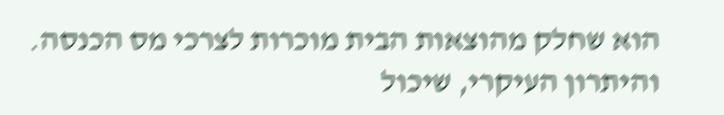הוא שחלק מהוצאות הבית מוכרות לצרכי מס הכנסה. והיתרון העיקרי, שיכול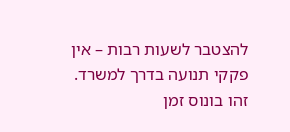להצטבר לשעות רבות – אין פקקי תנועה בדרך למשרד. זהו בונוס זמן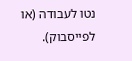נטו לעבודה (או לפייסבוק).